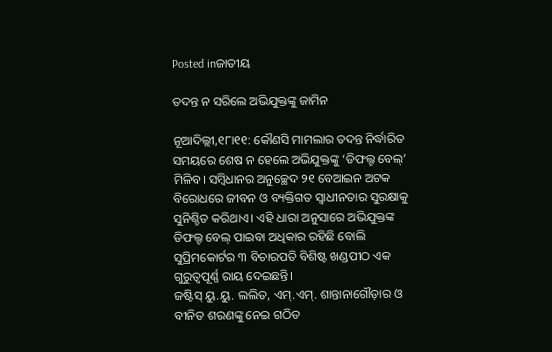Posted inଜାତୀୟ

ତଦନ୍ତ ନ ସରିଲେ ଅଭିଯୁକ୍ତଙ୍କୁ ଜାମିନ

ନୂଆଦିଲ୍ଲୀ,୧୮ା୧୧: କୌଣସି ମାମଲାର ତଦନ୍ତ ନିର୍ଦ୍ଧାରିତ ସମୟରେ ଶେଷ ନ ହେଲେ ଅଭିଯୁକ୍ତଙ୍କୁ ‘ଡିଫଲ୍ଟ ବେଲ୍‌’ ମିଳିବ। ସମ୍ବିଧାନର ଅନୁଚ୍ଛେଦ ୨୧ ବେଆଇନ ଅଟକ ବିରୋଧରେ ଜୀବନ ଓ ବ୍ୟକ୍ତିଗତ ସ୍ବାଧୀନତାର ସୁରକ୍ଷାକୁ ସୁନିଶ୍ଚିତ କରିଥାଏ। ଏହି ଧାରା ଅନୁସାରେ ଅଭିଯୁକ୍ତଙ୍କ ଡିଫଲ୍ଟ ବେଲ୍‌ ପାଇବା ଅଧିକାର ରହିଛି ବୋଲି ସୁପ୍ରିମକୋର୍ଟର ୩ ବିଚାରପତି ବିଶିଷ୍ଟ ଖଣ୍ଡପୀଠ ଏକ ଗୁରୁତ୍ୱପୂର୍ଣ୍ଣ ରାୟ ଦେଇଛନ୍ତି।
ଜଷ୍ଟିସ୍‌ ୟୁ.ୟୁ. ଲଲିତ, ଏମ୍‌.ଏମ୍‌. ଶାନ୍ତାନାଗୌଡ଼ାର ଓ ବୀନିତ ଶରଣଙ୍କୁ ନେଇ ଗଠିତ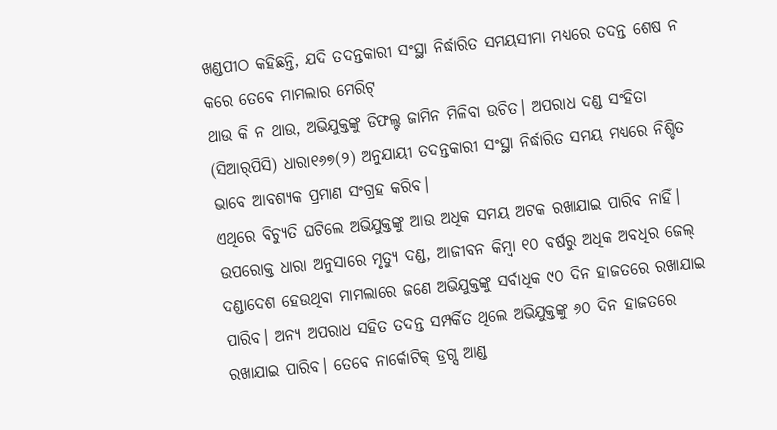ଖଣ୍ଡପୀଠ କହିଛନ୍ତି, ଯଦି ତଦନ୍ତକାରୀ ସଂସ୍ଥା ନିର୍ଦ୍ଧାରିତ ସମୟସୀମା ମଧ୍ୟରେ ତଦନ୍ତ ଶେଷ ନ କରେ ତେବେ ମାମଲାର ମେରିଟ୍‌
ଥାଉ କି ନ ଥାଉ, ଅଭିଯୁକ୍ତଙ୍କୁ ଡିଫଲ୍ଟ ଜାମିନ ମିଳିବା ଉଚିତ। ଅପରାଧ ଦଣ୍ଡ ସଂହିତା (ସିଆର୍‌ପିସି) ଧାରା୧୬୭(୨) ଅନୁଯାୟୀ ତଦନ୍ତକାରୀ ସଂସ୍ଥା ନିର୍ଦ୍ଧାରିତ ସମୟ ମଧ୍ୟରେ ନିଶ୍ଚିତ ଭାବେ ଆବଶ୍ୟକ ପ୍ରମାଣ ସଂଗ୍ରହ କରିବ।
ଏଥିରେ ବିଚ୍ୟୁତି ଘଟିଲେ ଅଭିଯୁକ୍ତଙ୍କୁ ଆଉ ଅଧିକ ସମୟ ଅଟକ ରଖାଯାଇ ପାରିବ ନାହିଁ। ଉପରୋକ୍ତ ଧାରା ଅନୁସାରେ ମୃତ୍ୟୁ ଦଣ୍ଡ, ଆଜୀବନ କିମ୍ବା ୧୦ ବର୍ଷରୁ ଅଧିକ ଅବଧିର ଜେଲ୍‌ ଦଣ୍ଡାଦେଶ ହେଉଥିବା ମାମଲାରେ ଜଣେ ଅଭିଯୁକ୍ତଙ୍କୁ ସର୍ବାଧିକ ୯୦ ଦିନ ହାଜତରେ ରଖାଯାଇ ପାରିବ। ଅନ୍ୟ ଅପରାଧ ସହିତ ତଦନ୍ତ ସମ୍ପର୍କିତ ଥିଲେ ଅଭିଯୁକ୍ତଙ୍କୁ ୬୦ ଦିନ ହାଜତରେ ରଖାଯାଇ ପାରିବ। ତେବେ ନାର୍କୋଟିକ୍‌ ଡ୍ରଗ୍ସ ଆଣ୍ଡ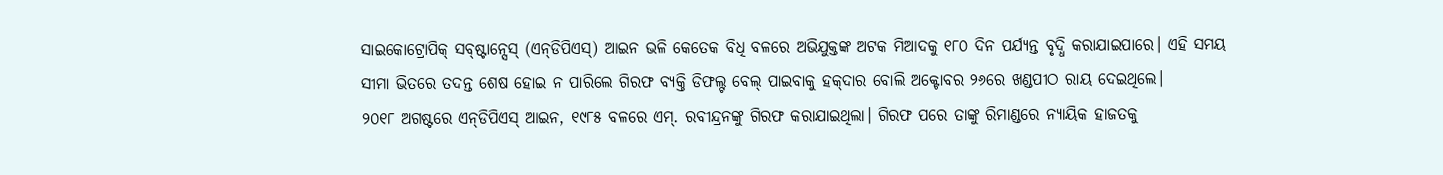ସାଇକୋଟ୍ରୋପିକ୍‌ ସବ୍‌ଷ୍ଟାନ୍ସେସ୍‌ (ଏନ୍‌ଡିପିଏସ୍‌) ଆଇନ ଭଳି କେତେକ ବିଧି ବଳରେ ଅଭିଯୁକ୍ତଙ୍କ ଅଟକ ମିଆଦକୁ ୧୮୦ ଦିନ ପର୍ଯ୍ୟନ୍ତ ବୃଦ୍ଧି କରାଯାଇପାରେ। ଏହି ସମୟ ସୀମା ଭିତରେ ତଦନ୍ତ ଶେଷ ହୋଇ ନ ପାରିଲେ ଗିରଫ ବ୍ୟକ୍ତି ଡିଫଲ୍ଟ ବେଲ୍‌ ପାଇବାକୁ ହକ୍‌ଦାର ବୋଲି ଅକ୍ଟୋବର ୨୬ରେ ଖଣ୍ଡପୀଠ ରାୟ ଦେଇଥିଲେ।
୨୦୧୮ ଅଗଷ୍ଟରେ ଏନ୍‌ଡିପିଏସ୍‌ ଆଇନ, ୧୯୮୫ ବଳରେ ଏମ୍‌. ରବୀନ୍ଦ୍ରନଙ୍କୁ ଗିରଫ କରାଯାଇଥିଲା। ଗିରଫ ପରେ ତାଙ୍କୁ ରିମାଣ୍ଡରେ ନ୍ୟାୟିକ ହାଜତକୁ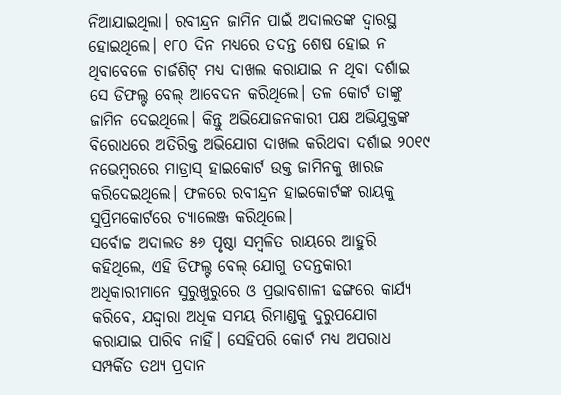ନିଆଯାଇଥିଲା। ରବୀନ୍ଦ୍ରନ ଜାମିନ ପାଇଁ ଅଦାଲତଙ୍କ ଦ୍ୱାରସ୍ଥ ହୋଇଥିଲେ। ୧୮୦ ଦିନ ମଧ୍ୟରେ ତଦନ୍ତ ଶେଷ ହୋଇ ନ ଥିବାବେଳେ ଚାର୍ଜଶିଟ୍‌ ମଧ୍ୟ ଦାଖଲ କରାଯାଇ ନ ଥିବା ଦର୍ଶାଇ ସେ ଡିଫଲ୍ଟ ବେଲ୍‌ ଆବେଦନ କରିଥିଲେ। ତଳ କୋର୍ଟ ତାଙ୍କୁ ଜାମିନ ଦେଇଥିଲେ। କିନ୍ତୁ ଅଭିଯୋଜନକାରୀ ପକ୍ଷ ଅଭିଯୁକ୍ତଙ୍କ ବିରୋଧରେ ଅତିରିକ୍ତ ଅଭିଯୋଗ ଦାଖଲ କରିଥବା ଦର୍ଶାଇ ୨୦୧୯ ନଭେମ୍ବରରେ ମାଡ୍ରାସ୍‌ ହାଇକୋର୍ଟ ଉକ୍ତ ଜାମିନକୁ ଖାରଜ କରିଦେଇଥିଲେ। ଫଳରେ ରବୀନ୍ଦ୍ରନ ହାଇକୋର୍ଟଙ୍କ ରାୟକୁ ସୁପ୍ରିମକୋର୍ଟରେ ଚ୍ୟାଲେଞ୍ଜ କରିଥିଲେ।
ସର୍ବୋଚ୍ଚ ଅଦାଲତ ୫୬ ପୃଷ୍ଠା ସମ୍ବଳିତ ରାୟରେ ଆହୁରି କହିଥିଲେ, ଏହି ଡିଫଲ୍ଟ ବେଲ୍‌ ଯୋଗୁ ତଦନ୍ତକାରୀ ଅଧିକାରୀମାନେ ସୁରୁଖୁରୁରେ ଓ ପ୍ରଭାବଶାଳୀ ଢଙ୍ଗରେ କାର୍ଯ୍ୟ କରିବେ, ଯଦ୍ଦ୍ବାରା ଅଧିକ ସମୟ ରିମାଣ୍ଡକୁ ଦୁରୁପଯୋଗ କରାଯାଇ ପାରିବ ନାହିଁ। ସେହିପରି କୋର୍ଟ ମଧ୍ୟ ଅପରାଧ ସମ୍ପର୍କିତ ତଥ୍ୟ ପ୍ରଦାନ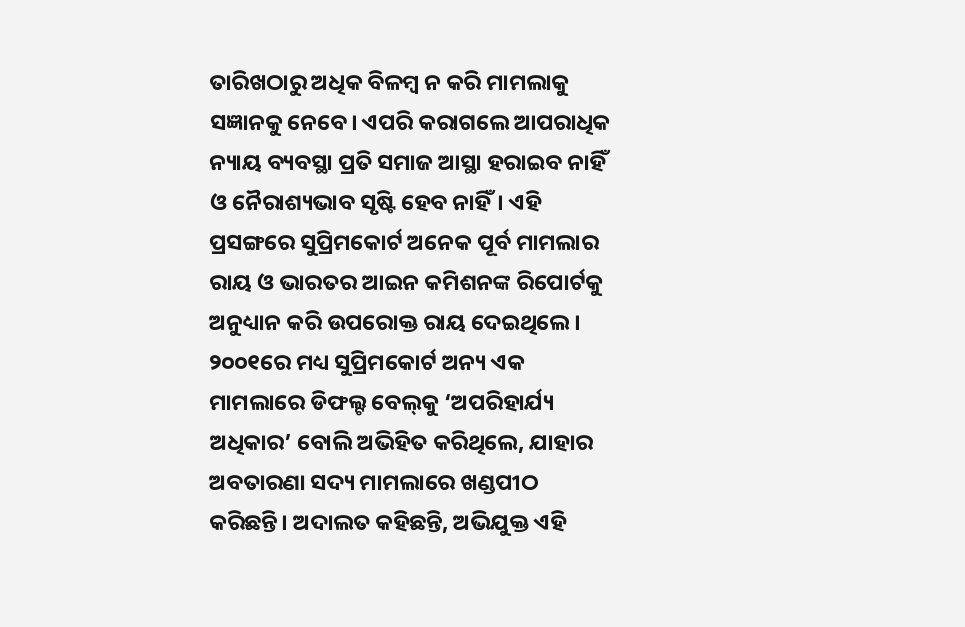ତାରିଖଠାରୁ ଅଧିକ ବିଳମ୍ବ ନ କରି ମାମଲାକୁ ସଜ୍ଞାନକୁ ନେବେ। ଏପରି କରାଗଲେ ଆପରାଧିକ ନ୍ୟାୟ ବ୍ୟବସ୍ଥା ପ୍ରତି ସମାଜ ଆସ୍ଥା ହରାଇବ ନାହିଁ ଓ ନୈରାଶ୍ୟଭାବ ସୃଷ୍ଟି ହେବ ନାହିଁ। ଏହି ପ୍ରସଙ୍ଗରେ ସୁପ୍ରିମକୋର୍ଟ ଅନେକ ପୂର୍ବ ମାମଲାର ରାୟ ଓ ଭାରତର ଆଇନ କମିଶନଙ୍କ ରିପୋର୍ଟକୁ ଅନୁଧ୍ୟାନ କରି ଉପରୋକ୍ତ ରାୟ ଦେଇଥିଲେ। ୨୦୦୧ରେ ମଧ୍ୟ ସୁପ୍ରିମକୋର୍ଟ ଅନ୍ୟ ଏକ ମାମଲାରେ ଡିଫଲ୍ଟ ବେଲ୍‌କୁ ‘ଅପରିହାର୍ଯ୍ୟ ଅଧିକାର’ ବୋଲି ଅଭିହିତ କରିଥିଲେ, ଯାହାର ଅବତାରଣା ସଦ୍ୟ ମାମଲାରେ ଖଣ୍ଡପୀଠ କରିଛନ୍ତି। ଅଦାଲତ କହିଛନ୍ତି, ଅଭିଯୁକ୍ତ ଏହି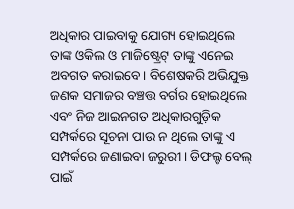ଅଧିକାର ପାଇବାକୁ ଯୋଗ୍ୟ ହୋଇଥିଲେ ତାଙ୍କ ଓକିଲ ଓ ମାଜିଷ୍ଟ୍ରେଟ୍‌ ତାଙ୍କୁ ଏନେଇ ଅବଗତ କରାଇବେ। ବିଶେଷକରି ଅଭିଯୁକ୍ତ ଜଣକ ସମାଜର ବଞ୍ଚତ୍ତ ବର୍ଗର ହୋଇଥିଲେ ଏବଂ ନିଜ ଆଇନଗତ ଅଧିକାରଗୁଡ଼ିକ ସମ୍ପର୍କରେ ସୂଚନା ପାଉ ନ ଥିଲେ ତାଙ୍କୁ ଏ ସମ୍ପର୍କରେ ଜଣାଇବା ଜରୁରୀ। ଡିଫଲ୍ଟ ବେଲ୍‌ ପାଇଁ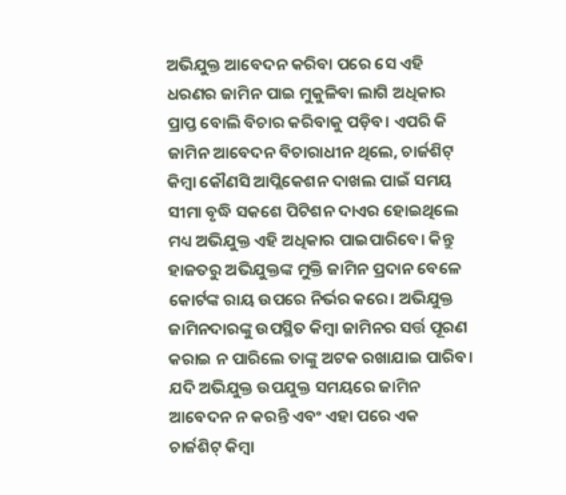ଅଭିଯୁକ୍ତ ଆବେଦନ କରିବା ପରେ ସେ ଏହି ଧରଣର ଜାମିନ ପାଇ ମୁକୁଳିବା ଲାଗି ଅଧିକାର ପ୍ରାପ୍ତ ବୋଲି ବିଚାର କରିବାକୁ ପଡ଼ିବ। ଏପରି କି ଜାମିନ ଆବେଦନ ବିଚାରାଧୀନ ଥିଲେ, ଚାର୍ଜଶିଟ୍‌ କିମ୍ବା କୌଣସି ଆପ୍ଲିକେଶନ ଦାଖଲ ପାଇଁ ସମୟ ସୀମା ବୃଦ୍ଧି ସକଶେ ପିଟିଶନ ଦାଏର ହୋଇଥିଲେ ମଧ୍ୟ ଅଭିଯୁକ୍ତ ଏହି ଅଧିକାର ପାଇପାରିବେ। କିନ୍ତୁ ହାଜତରୁ ଅଭିଯୁକ୍ତଙ୍କ ମୁକ୍ତି ଜାମିନ ପ୍ରଦାନ ବେଳେ କୋର୍ଟଙ୍କ ରାୟ ଉପରେ ନିର୍ଭର କରେ। ଅଭିଯୁକ୍ତ ଜାମିନଦାରଙ୍କୁ ଉପସ୍ଥିତ କିମ୍ବା ଜାମିନର ସର୍ତ୍ତ ପୂରଣ କରାଇ ନ ପାରିଲେ ତାଙ୍କୁ ଅଟକ ରଖାଯାଇ ପାରିବ। ଯଦି ଅଭିଯୁକ୍ତ ଉପଯୁକ୍ତ ସମୟରେ ଜାମିନ ଆବେଦନ ନ କରନ୍ତି ଏବଂ ଏହା ପରେ ଏକ ଚାର୍ଜଶିଟ୍‌ କିମ୍ବା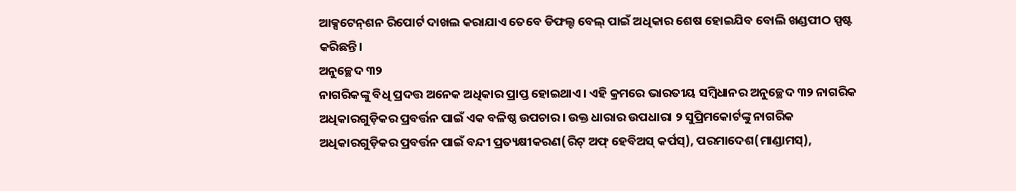ଆକ୍ସଟେନ୍‌ଶନ ରିପୋର୍ଟ ଦାଖଲ କରାଯାଏ ତେବେ ଡିଫଲ୍ଟ ବେଲ୍‌ ପାଇଁ ଅଧିକାର ଶେଷ ହୋଇଯିବ ବୋଲି ଖଣ୍ଡପୀଠ ସ୍ପଷ୍ଟ କରିଛନ୍ତି।
ଅନୁଚ୍ଛେଦ ୩୨
ନାଗରିକଙ୍କୁ ବିଧି ପ୍ରଦତ୍ତ ଅନେକ ଅଧିକାର ପ୍ରାପ୍ତ ହୋଇଥାଏ। ଏହି କ୍ରମରେ ଭାରତୀୟ ସମ୍ବିଧାନର ଅନୁଚ୍ଛେଦ ୩୨ ନାଗରିକ ଅଧିକାରଗୁଡ଼ିକର ପ୍ରବର୍ତ୍ତନ ପାଇଁ ଏକ ବଳିଷ୍ଠ ଉପଚାର। ଉକ୍ତ ଧାରାର ଉପଧାରା ୨ ସୁପ୍ରିମକୋର୍ଟଙ୍କୁ ନାଗରିକ ଅଧିକାରଗୁଡ଼ିକର ପ୍ରବର୍ତ୍ତନ ପାଇଁ ବନ୍ଦୀ ପ୍ରତ୍ୟକ୍ଷୀକରଣ(ରିଟ୍‌ ଅଫ୍‌ ହେବିଅସ୍‌ କର୍ପସ୍‌), ପରମାଦେଶ(ମାଣ୍ଡାମସ୍‌),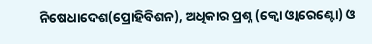ନିଷେଧାଦେଶ(ପ୍ରୋହିବିଶନ), ଅଧିକାର ପ୍ରଶ୍ନ (କ୍ୱୋ ଓ୍ବାରେଣ୍ଟୋ) ଓ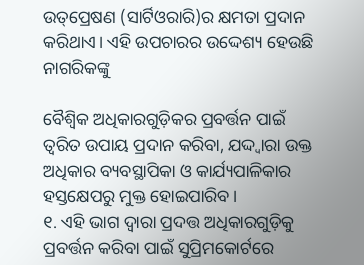ଉତ୍‌ପ୍ରେଷଣ (ସାର୍ଟିଓରାରି)ର କ୍ଷମତା ପ୍ରଦାନ କରିଥାଏ। ଏହି ଉପଚାରର ଉଦ୍ଦେଶ୍ୟ ହେଉଛି ନାଗରିକଙ୍କୁ

ବୈଶ୍ୱିକ ଅଧିକାରଗୁଡ଼ିକର ପ୍ରବର୍ତ୍ତନ ପାଇଁ ତ୍ୱରିତ ଉପାୟ ପ୍ରଦାନ କରିବା, ଯଦ୍ଦ୍ବାରା ଉକ୍ତ ଅଧିକାର ବ୍ୟବସ୍ଥାପିକା ଓ କାର୍ଯ୍ୟପାଳିକାର ହସ୍ତକ୍ଷେପରୁ ମୁକ୍ତ ହୋଇପାରିବ।
୧. ଏହି ଭାଗ ଦ୍ୱାରା ପ୍ରଦତ୍ତ ଅଧିକାରଗୁଡ଼ିକୁ ପ୍ରବର୍ତ୍ତନ କରିବା ପାଇଁ ସୁପ୍ରିମକୋର୍ଟରେ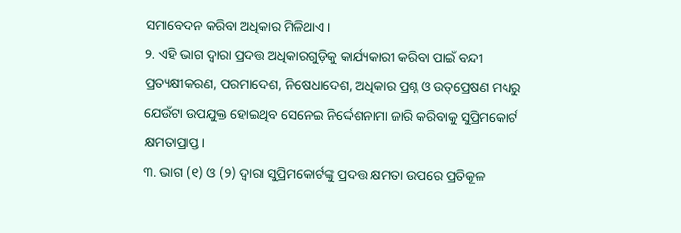ସମାବେଦନ କରିବା ଅଧିକାର ମିଳିଥାଏ।
୨. ଏହି ଭାଗ ଦ୍ୱାରା ପ୍ରଦତ୍ତ ଅଧିକାରଗୁଡ଼ିକୁ କାର୍ଯ୍ୟକାରୀ କରିବା ପାଇଁ ବନ୍ଦୀ ପ୍ରତ୍ୟକ୍ଷୀକରଣ, ପରମାଦେଶ, ନିଷେଧାଦେଶ, ଅଧିକାର ପ୍ରଶ୍ନ ଓ ଉତ୍‌ପ୍ରେଷଣ ମଧ୍ୟରୁ ଯେଉଁଟା ଉପଯୁକ୍ତ ହୋଇଥିବ ସେନେଇ ନିର୍ଦ୍ଦେଶନାମା ଜାରି କରିବାକୁ ସୁପ୍ରିମକୋର୍ଟ କ୍ଷମତାପ୍ରାପ୍ତ।
୩. ଭାଗ (୧) ଓ (୨) ଦ୍ୱାରା ସୁପ୍ରିମକୋର୍ଟଙ୍କୁ ପ୍ରଦତ୍ତ କ୍ଷମତା ଉପରେ ପ୍ରତିକୂଳ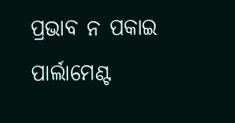ପ୍ରଭାବ ନ ପକାଇ ପାର୍ଲାମେଣ୍ଟ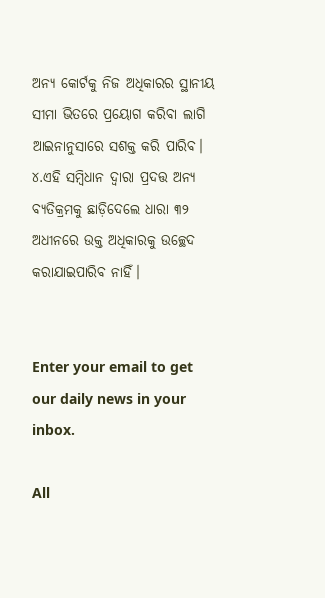ଅନ୍ୟ କୋର୍ଟକୁ ନିଜ ଅଧିକାରର ସ୍ଥାନୀୟ ସୀମା ଭିତରେ ପ୍ରୟୋଗ କରିବା ଲାଗି ଆଇନାନୁସାରେ ସଶକ୍ତ କରି ପାରିବ।
୪.ଏହି ସମ୍ବିଧାନ ଦ୍ୱାରା ପ୍ରଦତ୍ତ ଅନ୍ୟ ବ୍ୟତିକ୍ରମକୁ ଛାଡ଼ିଦେଲେ ଧାରା ୩୨ ଅଧୀନରେ ଉକ୍ତ ଅଧିକାରକୁ ଉଚ୍ଛେଦ କରାଯାଇପାରିବ ନାହିଁ।


Enter your email to get our daily news in your inbox.

All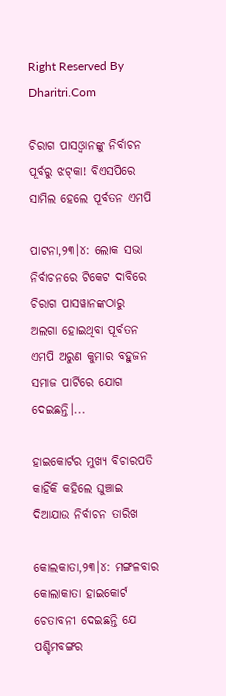Right Reserved By Dharitri.Com

ଚିରାଗ ପାସଓ୍ବାନଙ୍କୁ ନିର୍ବାଚନ ପୂର୍ବରୁ ଝଟ୍‌କା! ବିଏସପିରେ ସାମିଲ ହେଲେ ପୂର୍ବତନ ଏମପି

ପାଟନା,୨୩।୪: ଲୋକ ସଭା ନିର୍ବାଚନରେ ଟିକେଟ ଦାବିରେ ଚିରାଗ ପାସୱାନଙ୍କଠାରୁ ଅଲଗା ହୋଇଥିବା ପୂର୍ବତନ ଏମପି ଅରୁଣ କୁମାର ବହୁଜନ ସମାଜ ପାର୍ଟିରେ ଯୋଗ ଦେଇଛନ୍ତି।...

ହାଇକୋର୍ଟର ମୁଖ୍ୟ ବିଚାରପତି କାହିଁକି କହିଲେ ଘୁଞ୍ଚାଇ ଦିଆଯାଉ ନିର୍ବାଚନ ତାରିଖ

କୋଲକାତା,୨୩।୪: ମଙ୍ଗଳବାର କୋଲାକାତା ହାଇକୋର୍ଟ ଚେତାବନୀ ଦେଇଛନ୍ତି ଯେ ପଶ୍ଚିମବଙ୍ଗର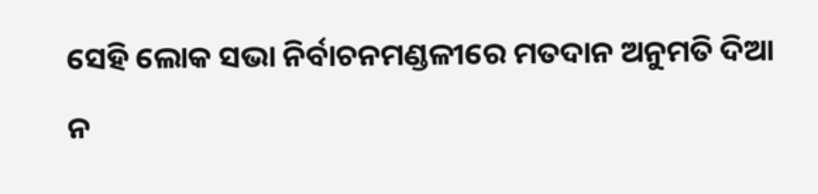ସେହି ଲୋକ ସଭା ନିର୍ବାଚନମଣ୍ଡଳୀରେ ମତଦାନ ଅନୁମତି ଦିଆ ନ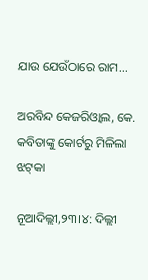ଯାଉ ଯେଉଁଠାରେ ରାମ...

ଅରବିନ୍ଦ କେଜରିଓ୍ବାଲ, କେ. କବିତାଙ୍କୁ କୋର୍ଟରୁ ମିଳିଲା ଝଟ୍‌କା

ନୂଆଦିଲ୍ଲୀ,୨୩।୪: ଦିଲ୍ଲୀ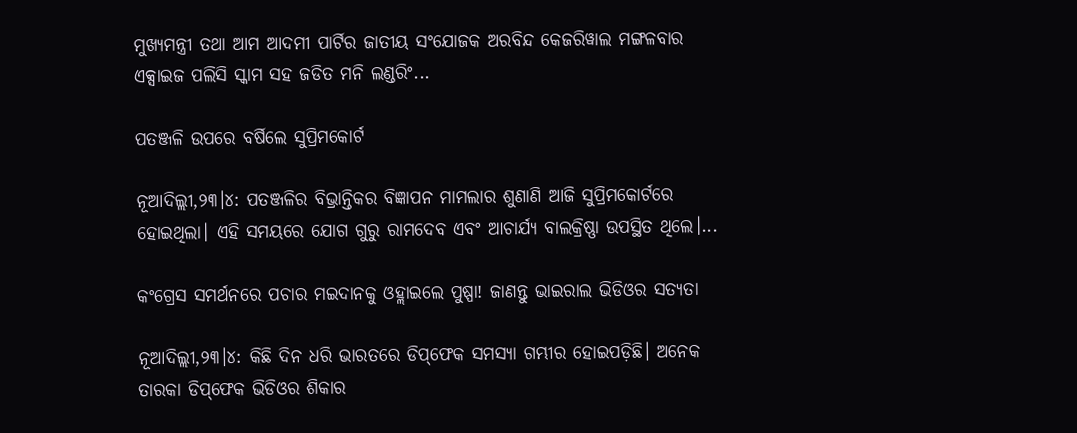ମୁଖ୍ୟମନ୍ତ୍ରୀ ତଥା ଆମ ଆଦମୀ ପାର୍ଟିର ଜାତୀୟ ସଂଯୋଜକ ଅରବିନ୍ଦ କେଜରିୱାଲ ମଙ୍ଗଳବାର ଏକ୍ସାଇଜ ପଲିସି ସ୍କାମ ସହ ଜଡିତ ମନି ଲଣ୍ଡରିଂ...

ପତଞ୍ଜଳି ଉପରେ ବର୍ଷିଲେ ସୁପ୍ରିମକୋର୍ଟ

ନୂଆଦିଲ୍ଲୀ,୨୩।୪: ପତଞ୍ଜଳିର ବିଭ୍ରାନ୍ତିକର ବିଜ୍ଞାପନ ମାମଲାର ଶୁଣାଣି ଆଜି ସୁପ୍ରିମକୋର୍ଟରେ ହୋଇଥିଲା। ଏହି ସମୟରେ ଯୋଗ ଗୁରୁ ରାମଦେବ ଏବଂ ଆଚାର୍ଯ୍ୟ ବାଲକ୍ରିଷ୍ଣା ଉପସ୍ଥିତ ଥିଲେ।...

କଂଗ୍ରେସ ସମର୍ଥନରେ ପଚାର ମଇଦାନକୁ ଓହ୍ଲାଇଲେ ପୁଷ୍ପା! ଜାଣନ୍ତୁ ଭାଇରାଲ ଭିଡିଓର ସତ୍ୟତା

ନୂଆଦିଲ୍ଲୀ,୨୩।୪: କିଛି ଦିନ ଧରି ଭାରତରେ ଡିପ୍‌ଫେକ ସମସ୍ୟା ଗମ୍ଭୀର ହୋଇପଡ଼ିଛି। ଅନେକ ତାରକା ଡିପ୍‌ଫେକ ଭିଡିଓର ଶିକାର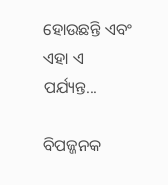ହୋଉଛନ୍ତି ଏବଂ ଏହା ଏ ପର୍ଯ୍ୟନ୍ତ...

ବିପଜ୍ଜନକ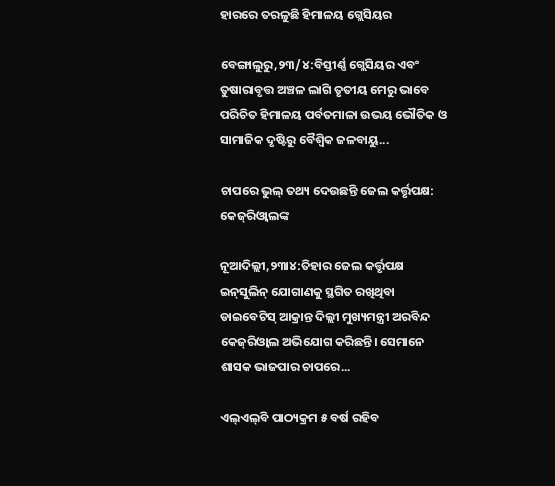ହାରରେ ତରଳୁଛି ହିମାଳୟ ଗ୍ଲେସିୟର

ବେଙ୍ଗାଲୁରୁ,୨୩/୪:ବିସ୍ତୀର୍ଣ୍ଣ ଗ୍ଲେସିୟର ଏବଂ ତୁଷାରାବୃତ୍ତ ଅଞ୍ଚଳ ଲାଗି ତୃତୀୟ ମେରୁ ଭାବେ ପରିଚିତ ହିମାଳୟ ପର୍ବତମାଳା ଉଭୟ ଭୌତିକ ଓ ସାମାଜିକ ଦୃଷ୍ଟିରୁ ବୈଶ୍ୱିକ ଜଳବାୟୁ...

ଚାପରେ ଭୁଲ୍‌ ତଥ୍ୟ ଦେଉଛନ୍ତି ଜେଲ କର୍ତ୍ତୃପକ୍ଷ: କେଜ୍‌ରିଓ୍ବାଲଙ୍କ

ନୂଆଦିଲ୍ଲୀ,୨୩ା୪:ତିହାର ଜେଲ କର୍ତ୍ତୃପକ୍ଷ ଇନ୍‌ସୁଲିନ୍‌ ଯୋଗାଣକୁ ସ୍ଥଗିତ ରଖିଥିବା ଡାଇବେଟିସ୍‌ ଆକ୍ରାନ୍ତ ଦିଲ୍ଲୀ ମୁଖ୍ୟମନ୍ତ୍ରୀ ଅରବିନ୍ଦ କେଜ୍‌ରିଓ୍ବାଲ ଅଭିଯୋଗ କରିଛନ୍ତି। ସେମାନେ ଶାସକ ଭାଜପାର ଚାପରେ...

ଏଲ୍‌ଏଲ୍‌ବି ପାଠ୍ୟକ୍ରମ ୫ ବର୍ଷ ରହିବ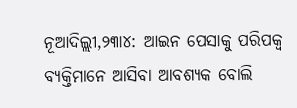ନୂଆଦିଲ୍ଲୀ,୨୩ା୪: ଆଇନ ପେସାକୁ ପରିପକ୍ୱ ବ୍ୟକ୍ତିମାନେ ଆସିବା ଆବଶ୍ୟକ ବୋଲି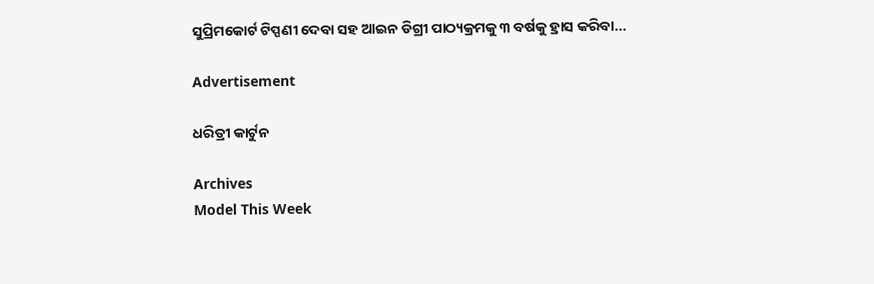ସୁପ୍ରିମକୋର୍ଟ ଟିପ୍ପଣୀ ଦେବା ସହ ଆଇନ ଡିଗ୍ରୀ ପାଠ୍ୟକ୍ରମକୁ ୩ ବର୍ଷକୁ ହ୍ରାସ କରିବା...

Advertisement

ଧରିତ୍ରୀ କାର୍ଟୁନ

Archives
Model This Week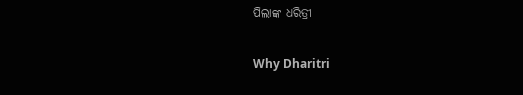ପିଲାଙ୍କ ଧରିତ୍ରୀ

Why Dharitri